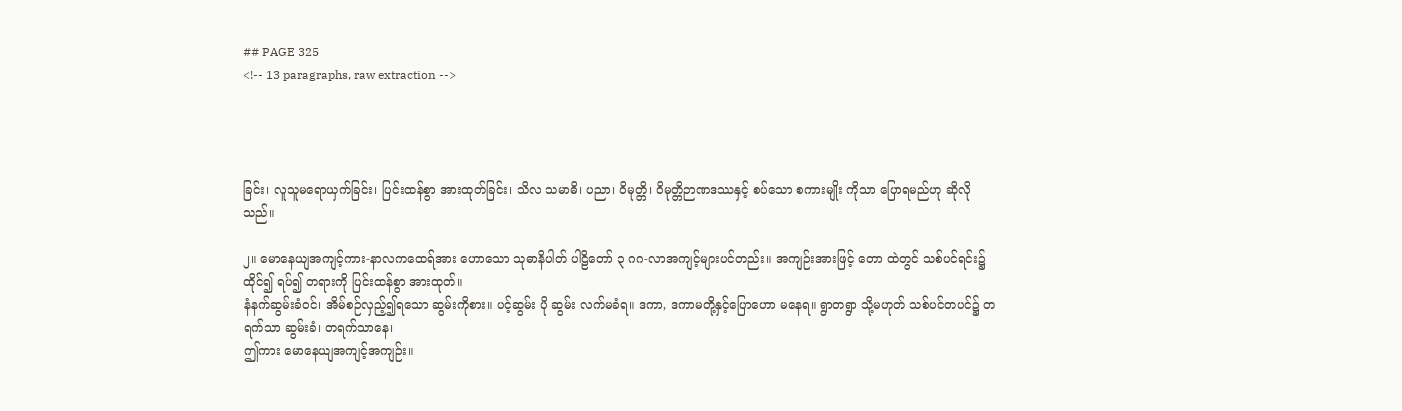## PAGE 325
<!-- 13 paragraphs, raw extraction -->




ခြင်း၊ လူသူမရောယှက်ခြင်း၊ ပြင်းထန်စွာ အားထုတ်ခြင်း၊ သိလ သမာဓိ၊ ပညာ၊ ဝိမုတ္တိ၊ ဝိမုတ္တိဉာဏဒဿနှင့် စပ်သော စကားမျိုး ကိုသာ ပြောရမည်ဟု ဆိုလိုသည်။

၂။ မောနေယျအကျင့်ကား-နာလကထေရ်အား ဟောသော သုဓာနိပါတ် ပါဠိတော် ၃ ဂဂ-လာအကျင့်များပင်တည်း။ အကျဉ်းအားဖြင့် တော ထဲတွင် သစ်ပင်ရင်း၌ ထိုင်၍ ရပ်၍ တရားကို ပြင်းထန်စွာ အားထုတ်။
နံနက်ဆွမ်းခံဝင်၊ အိမ်စဉ်လှည့်၍ရသော ဆွမ်းကိုစား။ ပင့်ဆွမ်း ပို ဆွမ်း လက်မခံရ။ ဒကာ, ဒကာမတို့နှင့်ပြောဟော မနေရ။ ရွာတရွာ သို့မဟုတ် သစ်ပင်တပင်၌ တရက်သာ ဆွမ်းခံ၊ တရက်သာနေ၊
ဤကား မောနေယျအကျင့်အကျဉ်း။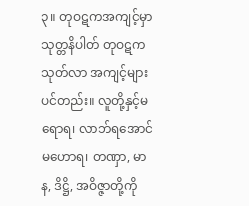၃။ တုဝဋကအကျင့်မှာ သုတ္တနိပါတ် တုဝဋကသုတ်လာ အကျင့်များ ပင်တည်း။ လူတို့နှင့်မရောရ၊ လာဘ်ရအောင် မဟောရ၊ တဏှာ, မာန, ဒိဋ္ဌိ, အဝိဇ္ဇာတို့ကို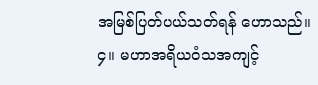အမြစ်ပြတ်ပယ်သတ်ရန် ဟောသည်။
၄။ မဟာအရိယဝံသအကျင့်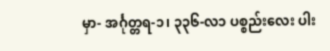မှာ- အင်္ဂုတ္တရ-၁၊ ၃၃၆-လ၁ ပစ္စည်းလေး ပါး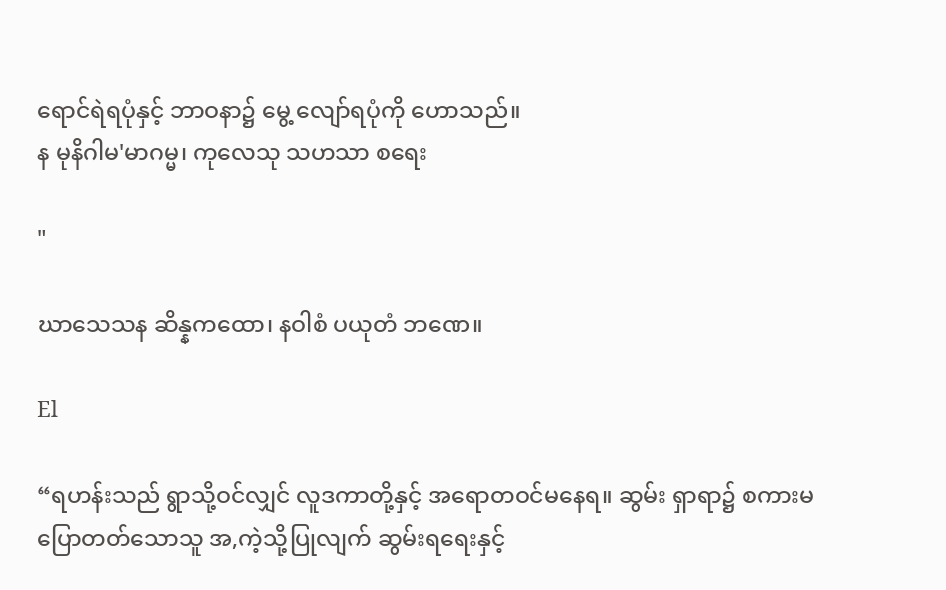ရောင်ရဲရပုံနှင့် ဘာဝနာ၌ မွေ့ လျော်ရပုံကို ဟောသည်။
န မုနိဂါမ'မာဂမ္မ၊ ကုလေသု သဟသာ စရေး

"

ဃာသေသန ဆိန္နကထော၊ နဝါစံ ပယုတံ ဘဏေ။

El

“ရဟန်းသည် ရွာသို့ဝင်လျှင် လူဒကာတို့နှင့် အရောတဝင်မနေရ။ ဆွမ်း ရှာရာ၌ စကားမပြောတတ်သောသူ အ,ကဲ့သို့ပြုလျက် ဆွမ်းရရေးနှင့်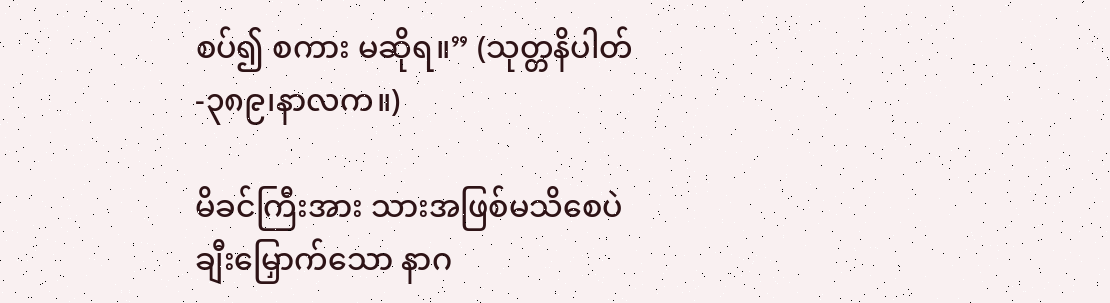စပ်၍ စကား မဆိုရ။” (သုတ္တနိပါတ်-၃၈၉၊နာလက။)

မိခင်ကြီးအား သားအဖြစ်မသိစေပဲ ချီးမြှောက်သော နာဂ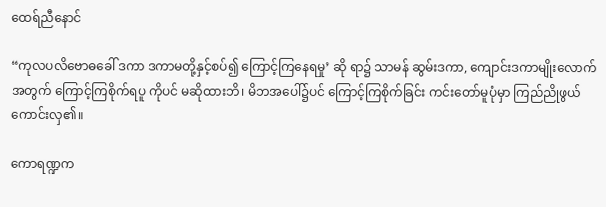ထေရ်ညီနောင်

“ကုလပလိဗောဓခေါ် ဒကာ ဒကာမတို့နှင့်စပ်၍ ကြောင့်ကြနေရမှု’ ဆို ရာ၌ သာမန် ဆွမ်းဒကာ, ကျောင်းဒကာမျိုးလောက်အတွက် ကြောင့်ကြစိုက်ရပူ ကိုပင် မဆိုထားဘိ၊ မိဘအပေါ်၌ပင် ကြောင့်ကြစိုက်ခြင်း ကင်းတော်မူပုံမှာ ကြည်ညိုဖွယ် ကောင်းလှ၏။

ကောရဏ္ဍက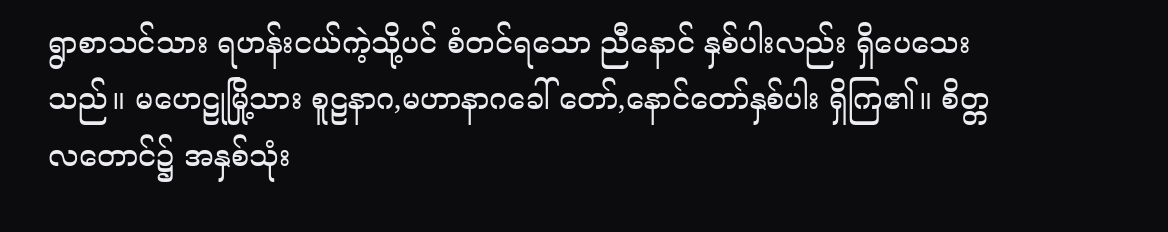ရွာစာသင်သား ရဟန်းငယ်ကဲ့သို့ပင် စံတင်ရသော ညီနောင် နှစ်ပါးလည်း ရှိပေသေးသည်။ မဟေဠုမြို့သား စူဠနာဂ,မဟာနာဂခေါ် တော်,နောင်တော်နှစ်ပါး ရှိကြ၏။ စိတ္တလတောင်၌ အနှစ်သုံး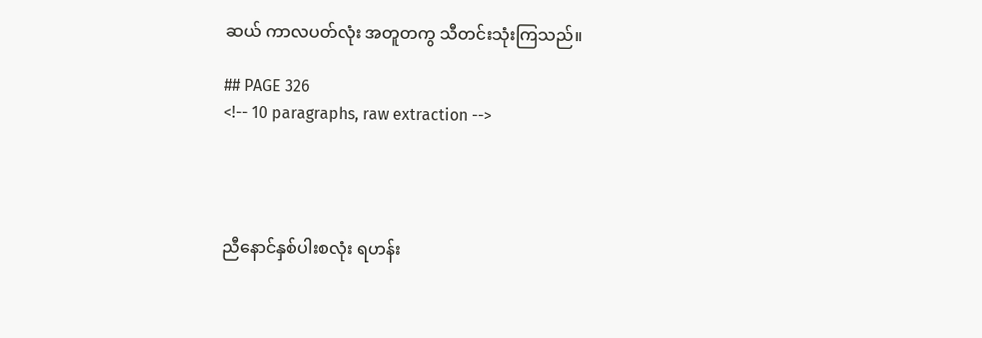ဆယ် ကာလပတ်လုံး အတူတကွ သီတင်းသုံးကြသည်။

## PAGE 326
<!-- 10 paragraphs, raw extraction -->




ညီနောင်နှစ်ပါးစလုံး ရဟန်း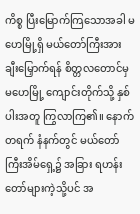ကိစ္စ ပြီးမြောက်ကြသောအခါ မဟေမြို့ရှိ မယ်တော်ကြီးအား ချီးမြှောက်ရန် စိတ္တလတောင်မှ မဟေမြို့ ကျောင်းတိုက်သို့ နှစ်ပါးအတူ ကြွလာကြ၏။ နောက်တရက် နံနက်တွင် မယ်တော်ကြီးအိမ်ရှေ့၌ အခြား ရဟန်းတော်များကဲ့သို့ပင် အ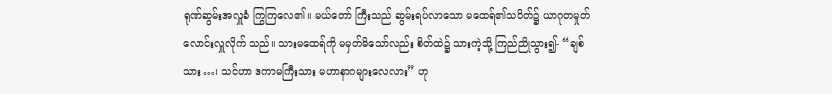ရုဏ်ဆွမ်းအလှူခံ ကြွကြလေ၏။ မယ်တော် ကြီးသည် ဆွမ်းရပ်လာသော မထေရ်၏သပိတ်၌ ယာဂုတမှုတ် လောင်းလှူလိုက် သည်။ သားမထေရ်ကို မမှတ်မိသော်လည်း စိတ်ထဲ၌ သားကဲ့သို့ ကြည်ညိုသွား၍- “ချစ်သား…၊ သင်ဟာ ဒကာမကြီးသား မဟာနာဂများလေလား” ဟု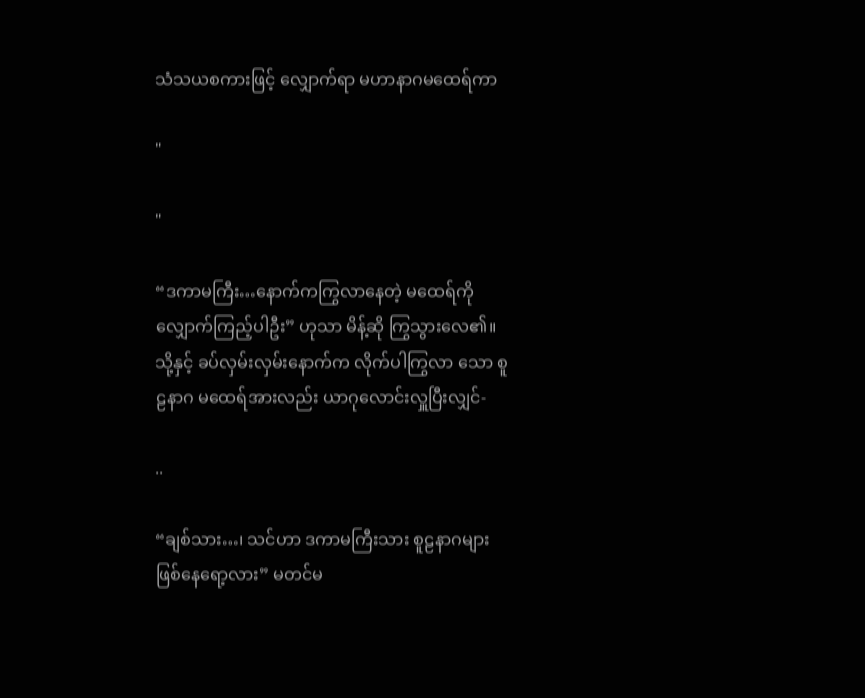သံသယစကားဖြင့် လျှောက်ရာ မဟာနာဂမထေရ်ကာ

"

"

“ဒကာမကြီး…နောက်ကကြွလာနေတဲ့ မထေရ်ကို လျှောက်ကြည့်ပါဦး” ဟုသာ မိန့်ဆို ကြွသွားလေ၏။ သို့နှင့် ခပ်လှမ်းလှမ်းနောက်က လိုက်ပါကြွလာ သော စူဠနာဂ မထေရ်အားလည်း ယာဂုလောင်းလှူပြီးလျှင်-

..

“ချစ်သား…၊ သင်ဟာ ဒကာမကြီးသား စူဠနာဂများ ဖြစ်နေရော့လား” မတင်မ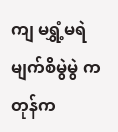ကျ မရွှံ့မရဲ မျက်စိမွဲမွဲ ကတုန်က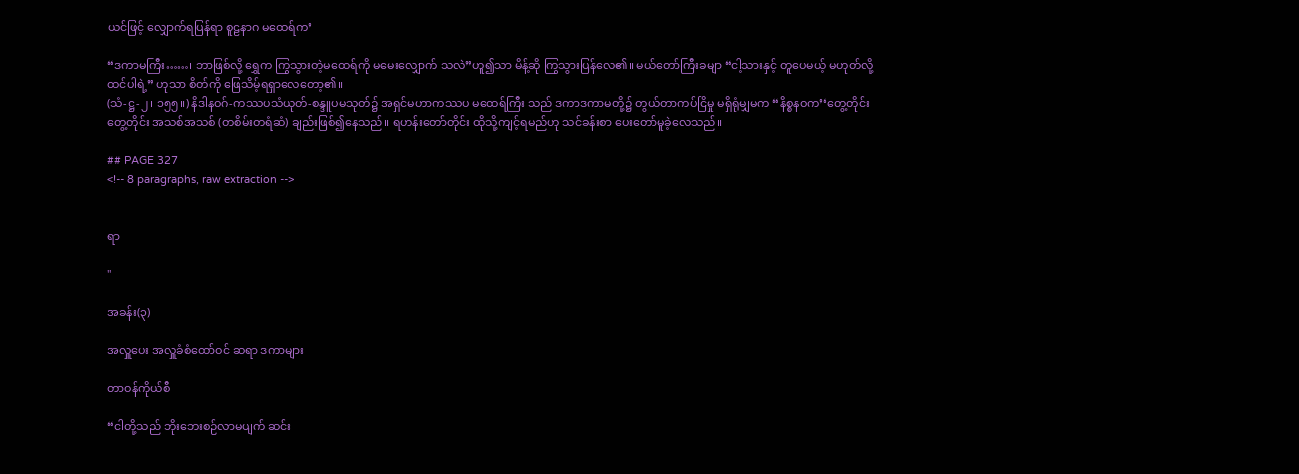ယင်ဖြင့် လျှောက်ရပြန်ရာ စူဠနာဂ မထေရ်က’

“ဒကာမကြီး……၊ ဘာဖြစ်လို့ ရွှေက ကြွသွားတဲ့မထေရ်ကို မမေးလျှောက် သလဲ”ဟူ၍သာ မိန့်ဆို ကြွသွားပြန်လေ၏။ မယ်တော်ကြီးခမျာ “ငါ့သားနှင့် တူပေမယ့် မဟုတ်လို့ထင်ပါရဲ့” ဟုသာ စိတ်ကို ဖြေသိမ့်ရရှာလေတော့၏။
(သံ-ဋ္ဌ-၂၊ ၁၅၅။) နိဒါနဝဂ်-ကဿပသံယုတ်-စန္ဒူပမသုတ်၌ အရှင်မဟာကဿပ မထေရ်ကြီး သည် ဒကာဒကာမတို့၌ တွယ်တာကပ်ငြိမှု မရှိရုံမျှမက “နိစ္စနဝက’‘တွေ့တိုင်း တွေ့တိုင်း အသစ်အသစ် (တစိမ်းတရံဆံ) ချည်းဖြစ်၍နေသည်။ ရဟန်းတော်တိုင်း ထိုသို့ကျင့်ရမည်ဟု သင်ခန်းစာ ပေးတော်မူခဲ့လေသည်။

## PAGE 327
<!-- 8 paragraphs, raw extraction -->


ရာ

"

အခန်း(၃)

အလှူပေး အလှူခံစံထော်ဝင် ဆရာ ဒကာများ

တာဝန်ကိုယ်စီ

“ငါတို့သည် ဘိုးဘေးစဉ်လာမပျက် ဆင်း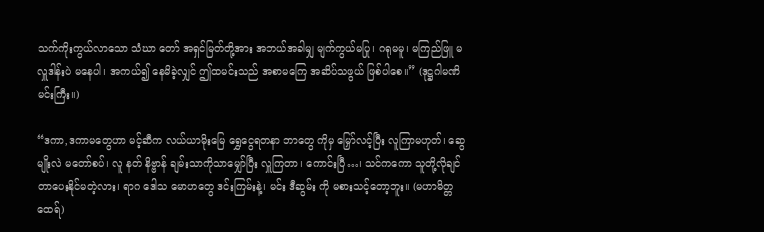သက်ကိုးကွယ်လာသော သံဃာ တော် အရှင်မြတ်တို့အား အဘယ်အခါမျှ မျက်ကွယ်မပြု၊ ဂရုမမူ၊ မကြည်ဖြူ မလှူဒါန်းပဲ မနေပါ၊ အကယ်၍ နေမိခဲ့လျှင် ဤထမင်းသည် အစာမကြေ အဆိပ်သဖွယ် ဖြစ်ပါစေ။” (ဒုဋ္ဌဂါမဏိမင်းကြီး။)

“ဒကာ,ဒကာမတွေဟာ မင့်ဆီက လယ်ယာမိုးမြေ ရွှေငွေရတနာ ဘာတွေ ကိုမှ မြှော်လင့်ပြီး လူကြာမဟုတ်၊ ဆွေမျိုးလဲ မတော်စပ်၊ လူ နတ် နိဗ္ဗာန် ချမ်းသာကိုသာမျှော်ပြီး လှူကြတာ၊ ကောင်းပြီ…၊ သင်ကကော သူတို့လိုချင် တာပေးနိုင်မတဲ့လား၊ ရာဂ ဒေါသ မောဟတွေ ဒင်းကြမ်းနဲ့၊ မင်း ဒီဆွမ်း ကို မစားသင့်တော့ဘူး။ (မဟာမိတ္တထေရ်)